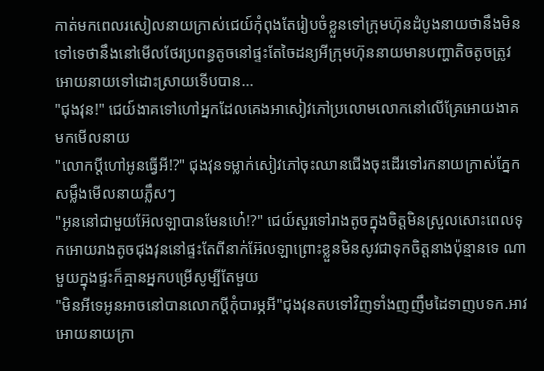កាត់មកពេលរសៀលនាយក្រាស់ជេយ៍កុំពុងតែរៀបចំខ្លួនទៅក្រុមហ៊ុនដំបូងនាយថានឹងមិនទៅទេថានឹងនៅមើលថែរប្រពន្ធតូចនៅផ្ទះតែចៃដន្យអីក្រុមហ៊ុននាយមានបញ្ហាតិចតូចត្រូវអោយនាយទៅដោះស្រាយទើបបាន...
"ជុងវុន!" ជេយ៍ងាគទៅហៅអ្នកដែលគេងអាសៀវភៅប្រលោមលោកនៅលើគ្រែអោយងាគមកមើលនាយ
"លោកប្តីហៅអូនធ្វើអី!?" ជុងវុនទម្លាក់សៀវភៅចុះឈានជើងចុះដើរទៅរកនាយក្រាស់ភ្នែកសម្លឹងមើលនាយភ្លឹសៗ
"អូននៅជាមួយអ៊ែលឡាបានមែនហេ៎!?" ជេយ៍សួរទៅរាងតូចក្នុងចិត្តមិនស្រួលសោះពេលទុកអោយរាងតូចជុងវុននៅផ្ទះតែពីនាក់អ៊ែលឡាព្រោះខ្លួនមិនសូវជាទុកចិត្តនាងប៉ុន្មានទេ ណាមួយក្នុងផ្ទះក៏គ្មានអ្នកបម្រើសូម្បីតែមួយ
"មិនអីទេអូនអាចនៅបានលោកប្តីកុំបារម្ភអី"ជុងវុនតបទៅវិញទាំងញញឹមដៃទាញបទក.អាវអោយនាយក្រា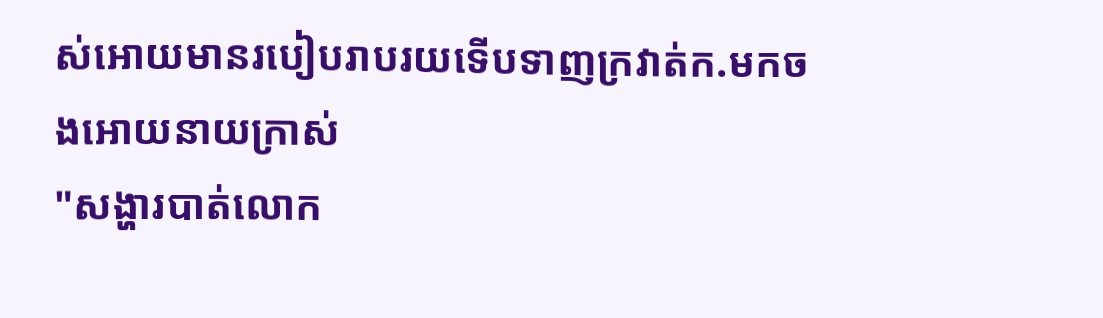ស់អោយមានរបៀបរាបរយទើបទាញក្រវាត់ក.មកចងអោយនាយក្រាស់
"សង្ហារបាត់លោក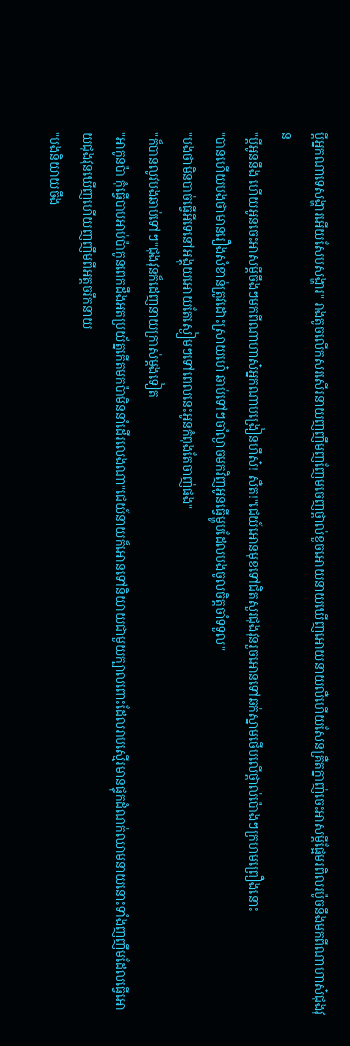ប្តីអ្នកណាទេសង្ហារអើយសែបសង្ហារ" រាងតូចលើកសរសើរនាយញញឹមញញែមចេញថ្ពាល់ខួចអោយនាយឃើញអោយនាយលឺហើយសែនគ្រឺតក្នាញ់ចេះអាសម្តីផ្អែមរពិលរប៉ូចនឹងមកពីណាហាស៎ជុងវុន
"ប្តីអូននឹង ហើយអូនចេះអាសម្តីចឹងៗមកពីណាហាស៎អ្នកណាបង្រៀនហឹស៎! សឺត!"ជេយ៍អោនមុខទៅជិតសួរជុងវុនរួចអោនទៅឆក់ស្នាមថើបលើថ្ពាល់ប៉ោងៗក្រហមព្រឿងនោះ
"បានហើយបងថាមានរឿងសំខាន់ត្រូវដោះស្រាយហេ៎ ឆាប់ទៅៗចាំល្ងាចមកវិញអូនធ្វើម្ហូបដែលបងចូលចិត្តចាំទទួល"
"បងថាមិនបាច់ធ្វើអីទេនៅអង្គុយអោយតែស្ងៀមៗទៅពេលនេះអូនកំពុងតែចាញ់ផង"
"ក៏បានលូវបងឆាប់ទៅៗ"ជុងវុនក៏ដេញនាយក្រាស់ម្តងទៀត
"អាកូនប៉ា កុំធ្វើបាបអាប់ប៉ាកូនពេកដឹងអតប្រយ័ត្នកើតមកប៉ាមិននាំដើរលេងណា"ជេយ៍នាយក៏អោនទៅនិយាយជាមួយក្បាលពោះដែលរាបស្មើរមានផ្ទុកដំណក់ឈាមនាយនោះទាំងញញឹមដែលធ្វើអោយជុងវុនឃើញហើយញញឹមពីអត្តចរឹកនាយ
"បងនិយាយចឹង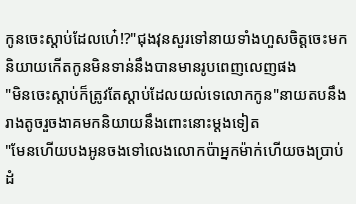កូនចេះស្តាប់ដែលហេ៎!?"ជុងវុនសួរទៅនាយទាំងហួសចិត្តចេះមកនិយាយកើតកូនមិនទាន់នឹងបានមានរូបពេញលេញផង
"មិនចេះស្តាប់ក៏ត្រូវតែស្តាប់ដែលយល់ទេលោកកូន"នាយតបនឹងរាងតូចរួចងាគមកនិយាយនឹងពោះនោះម្តងទៀត
"មែនហើយបងអូនចងទៅលេងលោកប៉ាអ្នកម៉ាក់ហើយចងប្រាប់ដំ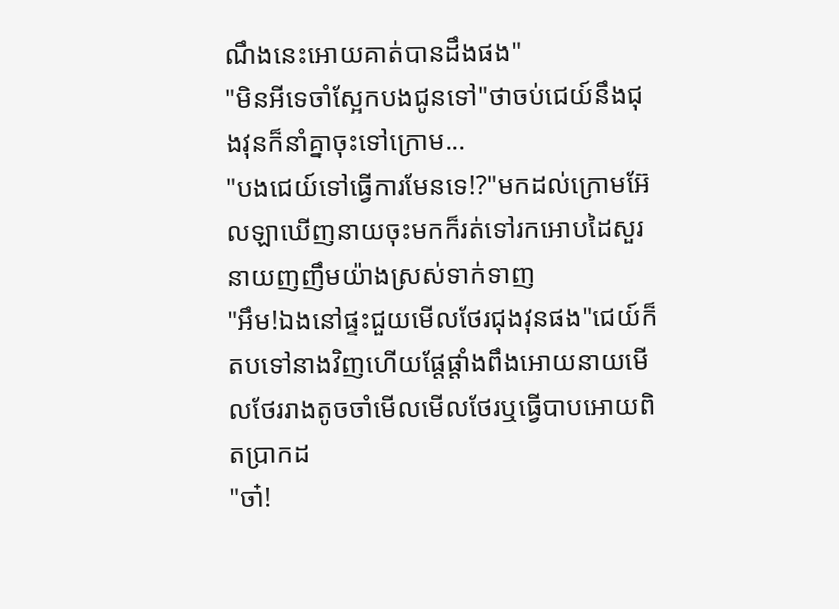ណឹងនេះអោយគាត់បានដឹងផង"
"មិនអីទេចាំស្អែកបងជូនទៅ"ថាចប់ជេយ៍នឹងជុងវុនក៏នាំគ្នាចុះទៅក្រោម...
"បងជេយ៍ទៅធ្វើការមែនទេ!?"មកដល់ក្រោមអ៊ែលឡាឃើញនាយចុះមកក៏រត់ទៅរកអោបដៃសួរនាយញញឹមយ៉ាងស្រស់ទាក់ទាញ
"អឹម!ឯងនៅផ្ទះជួយមើលថែរជុងវុនផង"ជេយ៍ក៏តបទៅនាងវិញហើយផ្តែផ្តាំងពឹងអោយនាយមើលថែររាងតូចចាំមើលមើលថែរឬធ្វើបាបអោយពិតប្រាកដ
"ចា៎!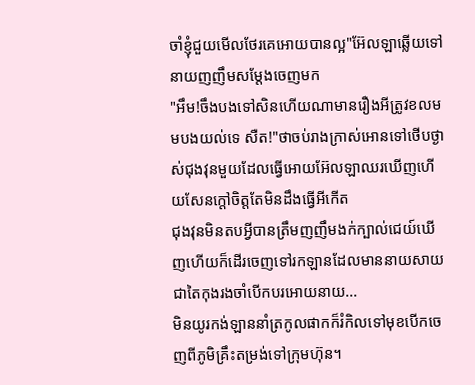ចាំខ្ញុំជួយមើលថែរគេអោយបានល្អ"អ៊ែលឡាឆ្លើយទៅនាយញញឹមសម្តែងចេញមក
"អឹម!ចឹងបងទៅសិនហើយណាមានរឿងអីត្រូវខលមមបងយល់ទេ សឺត!"ថាចប់រាងក្រាស់អោនទៅថើបថ្ងាស់ជុងវុនមួយដែលធ្វើអោយអ៊ែលឡាឈរឃើញហើយសែនក្តៅចិត្តតែមិនដឹងធ្វើអីកើត
ជុងវុនមិនតបអ្វីបានត្រឹមញញឹមងក់ក្បាល់ជេយ៍ឃើញហើយក៏ដើរចេញទៅរកឡានដែលមាននាយសាយជាតៃកុងរងចាំបើកបរអោយនាយ...
មិនយូរកង់ឡាននាំត្រកូលផាកក៏រំកិលទៅមុខបើកចេញពីភូមិគ្រឹះតម្រង់ទៅក្រុមហ៊ុន។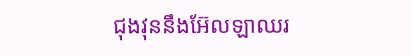ជុងវុននឹងអ៊ែលឡាឈរ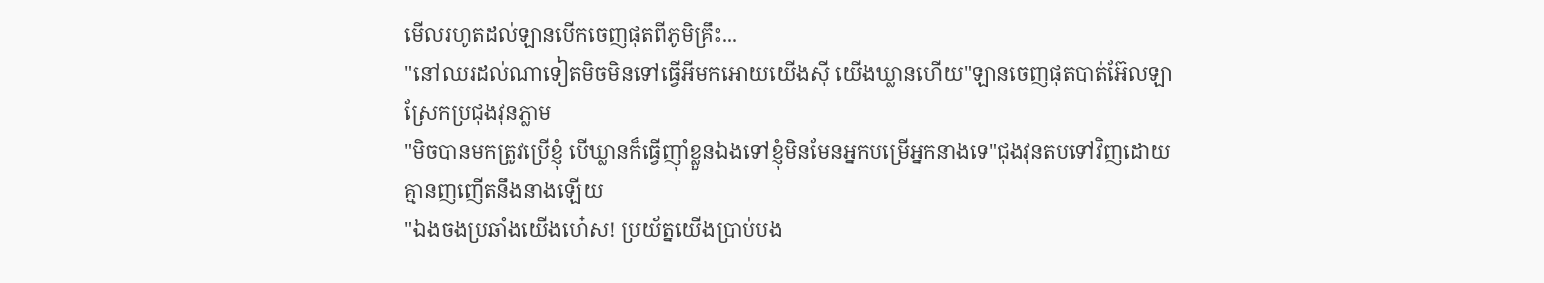មើលរហូតដល់ឡានបើកចេញផុតពីភូមិគ្រឹះ...
"នៅឈរដល់ណាទៀតមិចមិនទៅធ្វើអីមកអោយយើងសុី យើងឃ្លានហើយ"ឡានចេញផុតបាត់អ៊ែលឡាស្រែកប្រជុងវុនភ្លាម
"មិចបានមកត្រូវប្រើខ្ញុំ បើឃ្លានក៏ធ្វើញ៉ាំខ្លួនឯងទៅខ្ញុំមិនមែនអ្នកបម្រើអ្នកនាងទេ"ជុងវុនតបទៅវិញដោយគ្មានញញើតនឹងនាងឡើយ
"ឯងចងប្រឆាំងយើងហេ៎ស! ប្រយ័ត្នយើងប្រាប់បង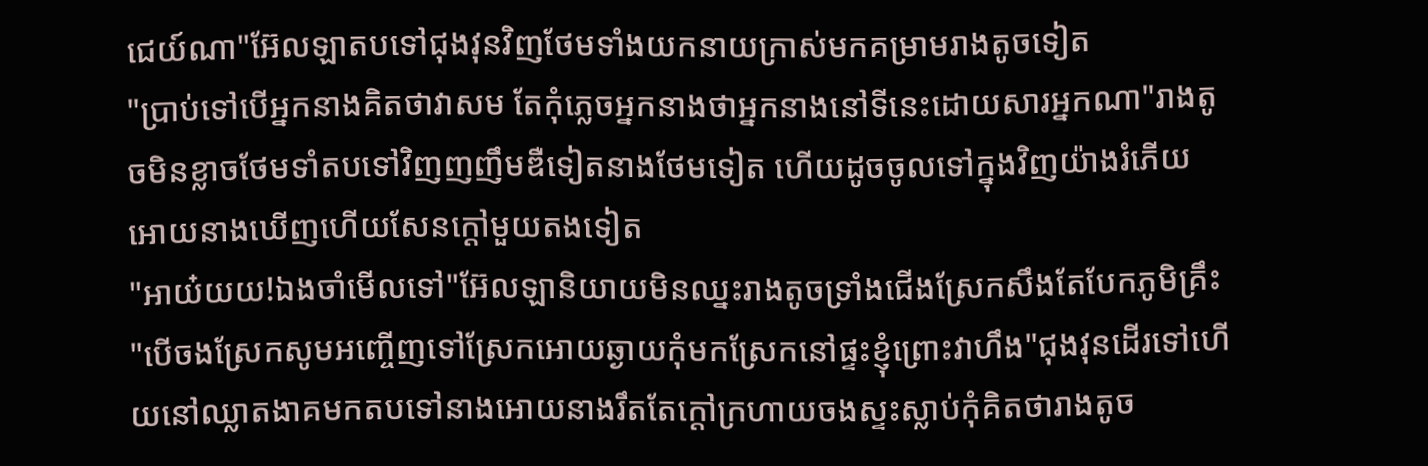ជេយ៍ណា"អ៊ែលឡាតបទៅជុងវុនវិញថែមទាំងយកនាយក្រាស់មកគម្រាមរាងតូចទៀត
"ប្រាប់ទៅបើអ្នកនាងគិតថាវាសម តែកុំភ្លេចអ្នកនាងថាអ្នកនាងនៅទីនេះដោយសារអ្នកណា"រាងតូចមិនខ្លាចថែមទាំតបទៅវិញញញឹមឌឺទៀតនាងថែមទៀត ហើយដូចចូលទៅក្នុងវិញយ៉ាងរំភើយអោយនាងឃើញហើយសែនក្តៅមួយតងទៀត
"អាយ៎យយ!ឯងចាំមើលទៅ"អ៊ែលឡានិយាយមិនឈ្នះរាងតូចទ្រាំងជើងស្រែកសឹងតែបែកភូមិគ្រឹះ
"បើចងស្រែកសូមអញ្ចើញទៅស្រែកអោយឆ្ងាយកុំមកស្រែកនៅផ្ទះខ្ញុំព្រោះវាហឹង"ជុងវុនដើរទៅហើយនៅឈ្លាតងាគមកតបទៅនាងអោយនាងរឹតតែក្តៅក្រហាយចងស្ទះស្លាប់កុំគិតថារាងតូច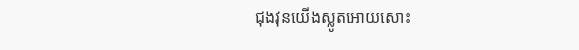ជុងវុនយើងស្លូតអោយសោះ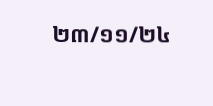២៣/១១/២៤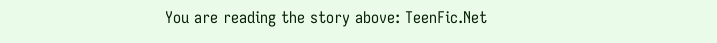You are reading the story above: TeenFic.Net